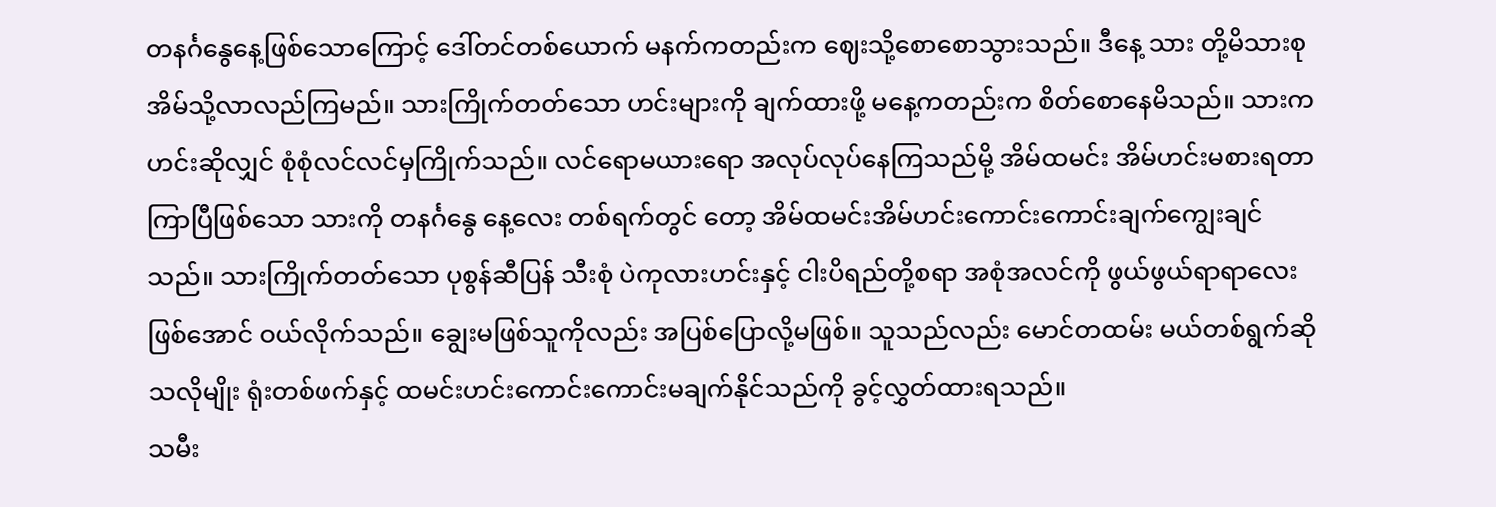တနင်္ဂနွေနေ့ဖြစ်သောကြောင့် ဒေါ်တင်တစ်ယောက် မနက်ကတည်းက ဈေးသို့စောစောသွားသည်။ ဒီနေ့ သား တို့မိသားစု အိမ်သို့လာလည်ကြမည်။ သားကြိုက်တတ်သော ဟင်းများကို ချက်ထားဖို့ မနေ့ကတည်းက စိတ်စောနေမိသည်။ သားက ဟင်းဆိုလျှင် စုံစုံလင်လင်မှကြိုက်သည်။ လင်ရောမယားရော အလုပ်လုပ်နေကြသည်မို့ အိမ်ထမင်း အိမ်ဟင်းမစားရတာ ကြာပြီဖြစ်သော သားကို တနင်္ဂနွေ နေ့လေး တစ်ရက်တွင် တော့ အိမ်ထမင်းအိမ်ဟင်းကောင်းကောင်းချက်ကျွေးချင်သည်။ သားကြိုက်တတ်သော ပုစွန်ဆီပြန် သီးစုံ ပဲကုလားဟင်းနှင့် ငါးပိရည်တို့စရာ အစုံအလင်ကို ဖွယ်ဖွယ်ရာရာလေးဖြစ်အောင် ဝယ်လိုက်သည်။ ချွေးမဖြစ်သူကိုလည်း အပြစ်ပြောလို့မဖြစ်။ သူသည်လည်း မောင်တထမ်း မယ်တစ်ရွက်ဆိုသလိုမျိုး ရုံးတစ်ဖက်နှင့် ထမင်းဟင်းကောင်းကောင်းမချက်နိုင်သည်ကို ခွင့်လွှတ်ထားရသည်။
သမီး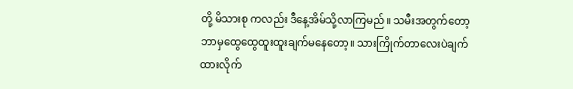တို့ မိသားစု ကလည်း ဒီနေ့အိမ်သို့လာကြမည်။ သမီးအတွက်တော့ ဘာမှထွေထွေထူးထူးချက်မနေတော့။ သားကြိုက်တာလေးပဲချက်ထားလိုက်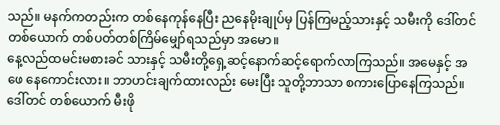သည်။ မနက်ကတည်းက တစ်နေကုန်နေပြီး ညနေမိုးချုပ်မှ ပြန်ကြမည့်သားနှင့် သမီးကို ဒေါ်တင်တစ်ယောက် တစ်ပတ်တစ်ကြိမ်မျှော်ရသည်မှာ အမော။
နေ့လည်ထမင်းမစားခင် သားနှင့် သမီးတို့ရှေ့ဆင့်နောက်ဆင့်ရောက်လာကြသည်။ အမေနှင့် အဖေ နေကောင်းလား။ ဘာဟင်းချက်ထားလည်း မေးပြီး သူတို့ဘာသာ စကားပြောနေကြသည်။ ဒေါ်တင် တစ်ယောက် မီးဖို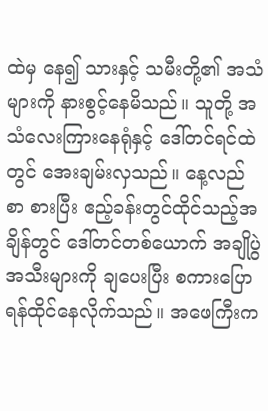ထဲမှ နေ၍ သားနှင့် သမီးတို့၏ အသံများကို နားစွင့်နေမိသည်။ သူတို့ အသံလေးကြားနေရုံနှင့် ဒေါ်တင်ရင်ထဲတွင် အေးချမ်းလှသည်။ နေ့လည်စာ စားပြီး ဧည့်ခန်းတွင်ထိုင်သည့်အချိန်တွင် ဒေါ်တင်တစ်ယောက် အချိုပွဲ အသီးများကို ချပေးပြီး စကားပြောရန်ထိုင်နေလိုက်သည်။ အဖေကြီးက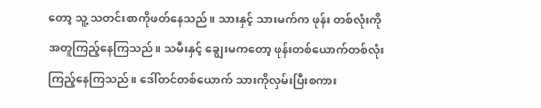တော့ သူ့ သတင်းစာကိုဖတ်နေသည်။ သားနှင့် သားမက်က ဖုန်း တစ်လုံးကိုအတူကြည့်နေကြသည်။ သမီးနှင့် ချွေးမကတော့ ဖုန်းတစ်ယောက်တစ်လုံး ကြည့်နေကြသည်။ ဒေါ်တင်တစ်ယောက် သားကိုလှမ်းပြီးစကား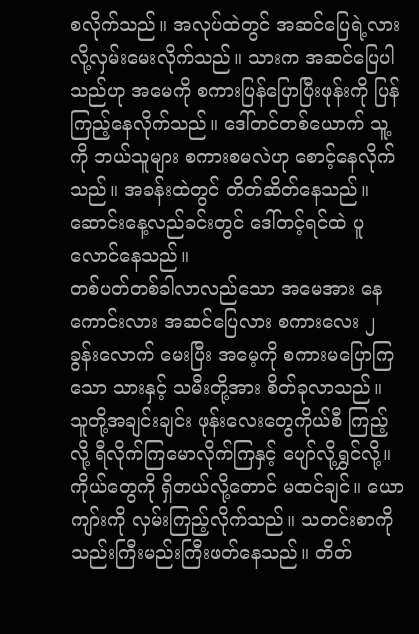စလိုက်သည်။ အလုပ်ထဲတွင် အဆင်ပြေရဲ့လား လို့လှမ်းမေးလိုက်သည်။ သားက အဆင်ပြေပါသည်ဟု အမေကို စကားပြန်ပြောပြီးဖုန်းကို ပြန်ကြည့်နေလိုက်သည်။ ဒေါ်တင်တစ်ယောက် သူ့ကို ဘယ်သူများ စကားစမလဲဟု စောင့်နေလိုက်သည်။ အခန်းထဲတွင် တိတ်ဆိတ်နေသည်။ ဆောင်းနေ့လည်ခင်းတွင် ဒေါ်တင့်ရင်ထဲ ပူလောင်နေသည်။
တစ်ပတ်တစ်ခါလာလည်သော အမေအား နေကောင်းလား အဆင်ပြေလား စကားလေး ၂ ခွန်းလောက် မေးပြီး အမေ့ကို စကားမပြောကြသော သားနှင့် သမီးတို့အား စိတ်ခုလာသည်။ သူတို့အချင်းချင်း ဖုန်းလေးတွေကိုယ်စီ ကြည့်လို့ ရီလိုက်ကြမောလိုက်ကြနှင့် ပျော်လို့ရွှင်လို့။ကိုယ်တွေကို ရှိတယ်လို့တောင် မထင်ချင်။ ယောကျာ်းကို လှမ်းကြည့်လိုက်သည်။ သတင်းစာကို သည်းကြီးမည်းကြီးဖတ်နေသည်။ တိတ်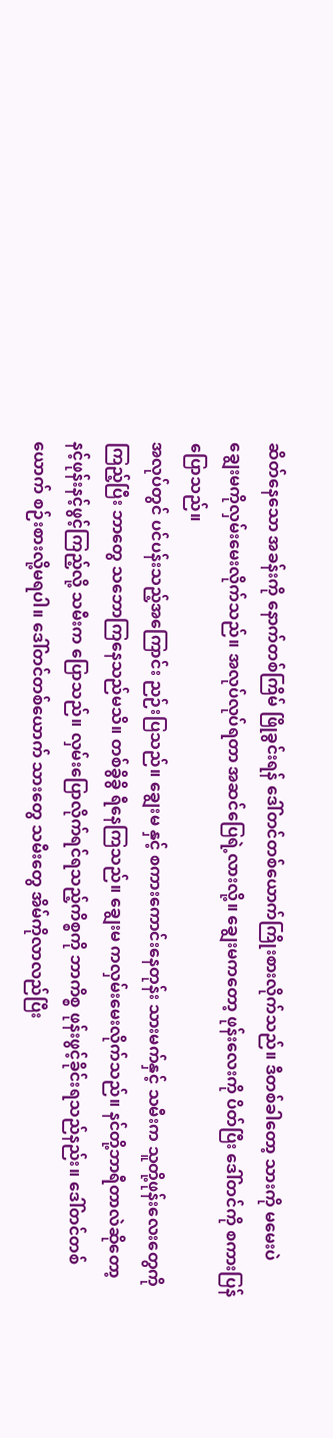ဆိတ်နေသော အခန်းကို နောက်တစ်ကြိမ် ဖြိုခွင်းရန် ဒေါ်တင်တစ်ယောက်ကြိုးစားလိုက်သည်။ ဒီတစ်ခါတော့ သားကို မမေးပဲ ချွေးမကိုလှမ်းမေးလိုက်သည်။ အလုပ်လုပ်ရတာ အဆင်ပြေရဲ့လားလို့။ ချွေးမကတော့ ဖုန်းလေးကို ပိတ်ပြီး ဒေါ်တင်ကို စကားပြန်ပြောသည်။
အလုပ်တွင် ပင်ပန်းသည့်အကြောင်း ညဉ်းပြသည်။ ချွေးမ နှင့် စကားကောင်းနေတုန်း သားမက်နှင့် သမီးက သူတို့ဖုန်းလေးတွေကို ကြည့်ပြီး ဘာတွေ သဘောကြနေသည်မသိ။ တစ်ခွိခွိ ရီနေကြသည်။ ချွေးမ ကလှမ်းမေးလိုက်သည်။ နင်တို့ဘာရီတာလဲဆိုတော့ နင့်ဖုန်းနင့်ဖွင့်ကြည့်လို့ သမီးက ပြောသည်။ လှမ်းပြောလိုက်ရင်ရသည့်ကိစ္စကို ဘာကိစ္စ ဖုန်းဖွင့်ခိုင်းရသည်နည်း။ ဒေါ်တင်တစ်ယောက် စဉ်းစားလို့မရပါ။ ဒေါ်တင်တစ်ယောက် သားတွေ သမီးတွေ အိမ်ကိုလာလည်ပြီး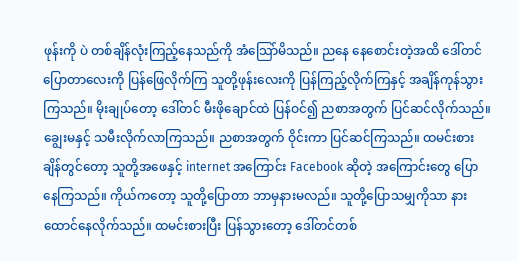ဖုန်းကို ပဲ တစ်ချိန်လုံးကြည့်နေသည်ကို အံသြော်မိသည်။ ညနေ နေစောင်းတဲ့အထိ ဒေါ်တင်ပြောတာလေးကို ပြန်ဖြေလိုက်ကြ သူတို့ဖုန်းလေးကို ပြန်ကြည့်လိုက်ကြနှင့် အချိန်ကုန်သွားကြသည်။ မိုးချုပ်တော့ ဒေါ်တင် မီးဖိုချောင်ထဲ ပြန်ဝင်၍ ညစာအတွက် ပြင်ဆင်လိုက်သည်။ ချွေးမနှင့် သမီးလိုက်လာကြသည်။ ညစာအတွက် ဝိုင်းကာ ပြင်ဆင်ကြသည်။ ထမင်းစားချိန်တွင်တော့ သူတို့အဖေနှင့် internet အကြောင်း Facebook ဆိုတဲ့ အကြောင်းတွေ ပြောနေကြသည်။ ကိုယ်ကတော့ သူတို့ပြောတာ ဘာမှနားမလည်။ သူတို့ပြောသမျှကိုသာ နားထောင်နေလိုက်သည်။ ထမင်းစားပြီး ပြန်သွားတော့ ဒေါ်တင်တစ်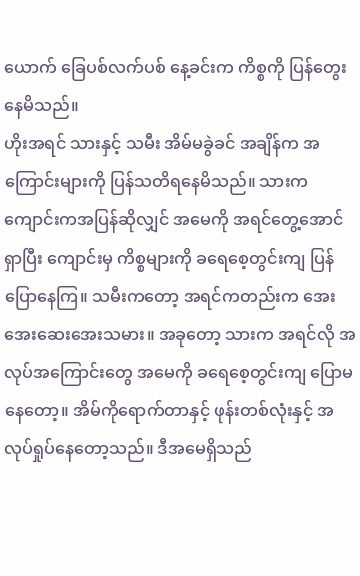ယောက် ခြေပစ်လက်ပစ် နေ့ခင်းက ကိစ္စကို ပြန်တွေးနေမိသည်။
ဟိုးအရင် သားနှင့် သမီး အိမ်မခွဲခင် အချိန်က အကြောင်းများကို ပြန်သတိရနေမိသည်။ သားက ကျောင်းကအပြန်ဆိုလျှင် အမေကို အရင်တွေ့အောင်ရှာပြီး ကျောင်းမှ ကိစ္စများကို ခရေစေ့တွင်းကျ ပြန်ပြောနေကြ။ သမီးကတော့ အရင်ကတည်းက အေးအေးဆေးအေးသမား။ အခုတော့ သားက အရင်လို အလုပ်အကြောင်းတွေ အမေကို ခရေစေ့တွင်းကျ ပြောမနေတော့။ အိမ်ကိုရောက်တာနှင့် ဖုန်းတစ်လုံးနှင့် အလုပ်ရှုပ်နေတော့သည်။ ဒီအမေရှိသည်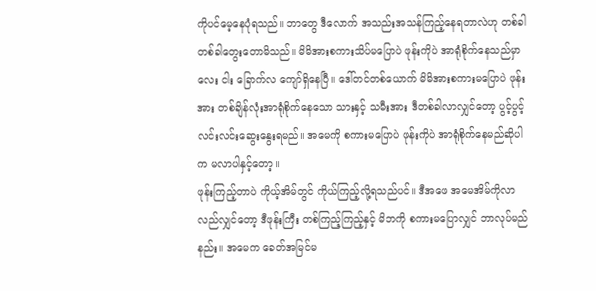ကိုပင်မေ့နေပုံရသည်။ ဘာတွေ ဒီလောက် အသည်းအသန်ကြည့်နေရတာလဲဟု တစ်ခါတစ်ခါတွေးတောမိသည်။ မိမိအားစကားသိပ်မပြောပဲ ဖုန်းကိုပဲ အာရုံစိုက်နေသည်မှာ လေး ငါး ခြောက်လ ကျော်ရှိနေပြီ။ ဒေါ်တင်တစ်ယောက် မိမိအားစကားမပြောပဲ ဖုန်းအား တစ်ချိန်လုံးအာရုံစိုက်နေသော သားနှင့် သမီးအား ဒီတစ်ခါလာလျှင်တော့ ပွင့်ပွင့်လင်းလင်းဆွေးနွေးရမည်။ အမေကို စကားမပြောပဲ ဖုန်းကိုပဲ အာရုံစိုက်နေမည်ဆိုပါ က မလာပါနှင့်တော့။
ဖုန်းကြည့်တာပဲ ကိုယ့်အိမ်တွင် ကိုယ်ကြည့်လို့ရသည်ပင်။ ဒီအဖေ အမေအိမ်ကိုလာလည်လျှင်တော့ ဒီဖုန်းကြီး တစ်ကြည့်ကြည့်နှင့် မိဘကို စကားမပြောလျှင် ဘာလုပ်မည်နည်း။ အမေက ခေတ်အမြင်မ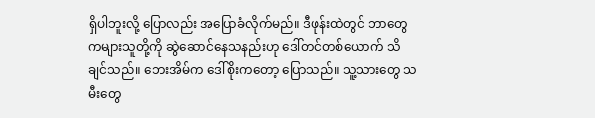ရှိပါဘူးလို့ ပြောလည်း အပြောခံလိုက်မည်။ ဒီဖုန်းထဲတွင် ဘာတွေကများသူတို့ကို ဆွဲဆောင်နေသနည်းဟု ဒေါ်တင်တစ်ယောက် သိချင်သည်။ ဘေးအိမ်က ဒေါ်စိုးကတော့ ပြောသည်။ သူ့သားတွေ သမီးတွေ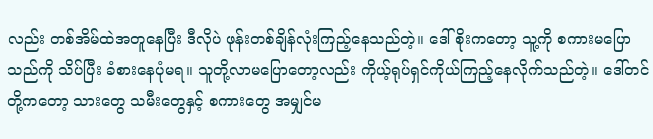လည်း တစ်အိမ်ထဲအတူနေပြီး ဒီလိုပဲ ဖုန်းတစ်ချိန်လုံးကြည့်နေသည်တဲ့။ ဒေါ်စိုးကတော့ သူ့ကို စကားမပြောသည်ကို သိပ်ပြီး ခံစားနေပုံမရ။ သူတို့လာမပြောတော့လည်း ကိုယ့်ရုပ်ရှင်ကိုယ်ကြည့်နေလိုက်သည်တဲ့။ ဒေါ်တင်တို့ကတော့ သားတွေ သမီးတွေနှင့် စကားတွေ အမျှင်မ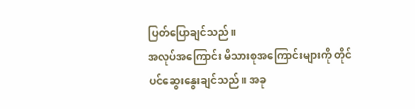ပြတ်ပြောချင်သည်။
အလုပ်အကြောင်း မိသားစုအကြောင်းများကို တိုင်ပင်ဆွေးနွေးချင်သည်။ အခု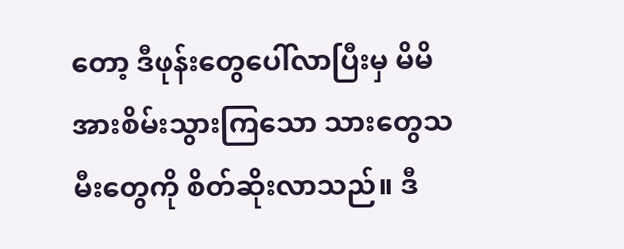တော့ ဒီဖုန်းတွေပေါ်လာပြီးမှ မိမိအားစိမ်းသွားကြသော သားတွေသမီးတွေကို စိတ်ဆိုးလာသည်။ ဒီ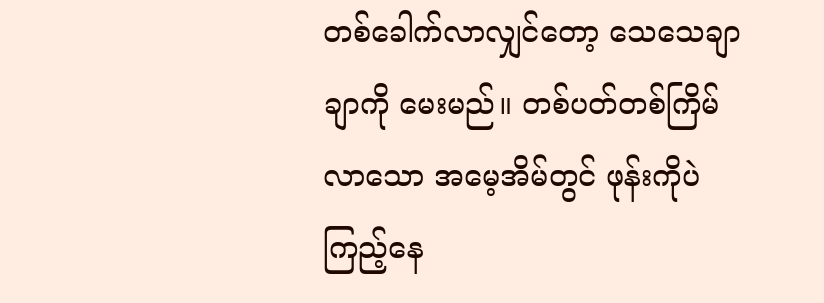တစ်ခေါက်လာလျှင်တော့ သေသေချာချာကို မေးမည်။ တစ်ပတ်တစ်ကြိမ်လာသော အမေ့အိမ်တွင် ဖုန်းကိုပဲ ကြည့်နေ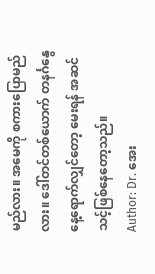မည်လား။ အမေကို စကားပြောမည်လား။ ဒေါ်တင်တစ်ယောက် တနင်္ဂနွေနေ့ရောက်လျှင်တော့ မေးရန် အဆင်သင့်ဖြစ်နေတော့သည်။
Author: Dr. အေး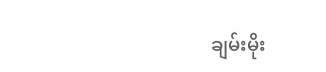ချမ်းမိုး